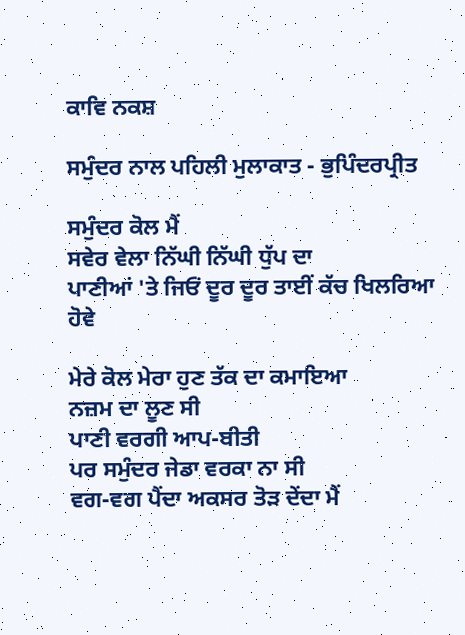ਕਾਵਿ ਨਕਸ਼

ਸਮੁੰਦਰ ਨਾਲ ਪਹਿਲੀ ਮੁਲਾਕਾਤ - ਭੁਪਿੰਦਰਪ੍ਰੀਤ

ਸਮੁੰਦਰ ਕੋਲ ਮੈਂ
ਸਵੇਰ ਵੇਲਾ ਨਿੱਘੀ ਨਿੱਘੀ ਧੁੱਪ ਦਾ
ਪਾਣੀਆਂ 'ਤੇ ਜਿਓਂ ਦੂਰ ਦੂਰ ਤਾਈਂ ਕੱਚ ਖਿਲਰਿਆ ਹੋਵੇ

ਮੇਰੇ ਕੋਲ ਮੇਰਾ ਹੁਣ ਤੱਕ ਦਾ ਕਮਾਇਆ
ਨਜ਼ਮ ਦਾ ਲੂਣ ਸੀ
ਪਾਣੀ ਵਰਗੀ ਆਪ-ਬੀਤੀ
ਪਰ ਸਮੁੰਦਰ ਜੇਡਾ ਵਰਕਾ ਨਾ ਸੀ
ਵਗ-ਵਗ ਪੈਂਦਾ ਅਕਸਰ ਤੋੜ ਦੇਂਦਾ ਮੈਂ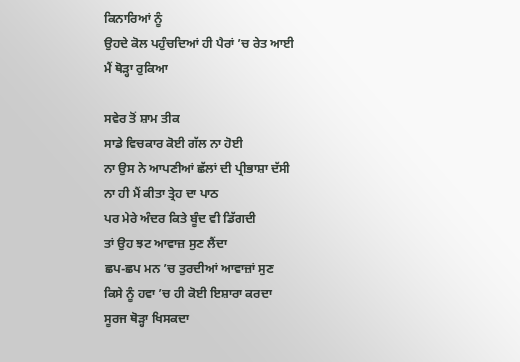ਕਿਨਾਰਿਆਂ ਨੂੰ
ਉਹਦੇ ਕੋਲ ਪਹੁੰਚਦਿਆਂ ਹੀ ਪੈਰਾਂ ’ਚ ਰੇਤ ਆਈ
ਮੈਂ ਥੋੜ੍ਹਾ ਰੁਕਿਆ

ਸਵੇਰ ਤੋਂ ਸ਼ਾਮ ਤੀਕ
ਸਾਡੇ ਵਿਚਕਾਰ ਕੋਈ ਗੱਲ ਨਾ ਹੋਈ
ਨਾ ਉਸ ਨੇ ਆਪਣੀਆਂ ਛੱਲਾਂ ਦੀ ਪ੍ਰੀਭਾਸ਼ਾ ਦੱਸੀ
ਨਾ ਹੀ ਮੈਂ ਕੀਤਾ ਤ੍ਰੇਹ ਦਾ ਪਾਠ
ਪਰ ਮੇਰੇ ਅੰਦਰ ਕਿਤੇ ਬੂੰਦ ਵੀ ਡਿੱਗਦੀ
ਤਾਂ ਉਹ ਝਟ ਆਵਾਜ਼ ਸੁਣ ਲੈਂਦਾ
ਛਪ-ਛਪ ਮਨ ’ਚ ਤੁਰਦੀਆਂ ਆਵਾਜ਼ਾਂ ਸੁਣ
ਕਿਸੇ ਨੂੰ ਹਵਾ ’ਚ ਹੀ ਕੋਈ ਇਸ਼ਾਰਾ ਕਰਦਾ
ਸੂਰਜ ਥੋੜ੍ਹਾ ਖਿਸਕਦਾ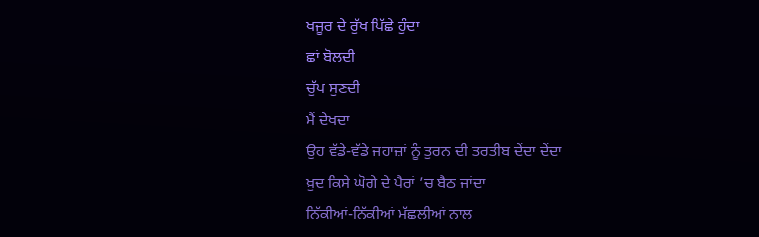ਖਜੂਰ ਦੇ ਰੁੱਖ ਪਿੱਛੇ ਹੁੰਦਾ
ਛਾਂ ਬੋਲਦੀ
ਚੁੱਪ ਸੁਣਦੀ
ਮੈਂ ਦੇਖਦਾ
ਉਹ ਵੱਡੇ-ਵੱਡੇ ਜਹਾਜ਼ਾਂ ਨੂੰ ਤੁਰਨ ਦੀ ਤਰਤੀਬ ਦੇਂਦਾ ਦੇਂਦਾ
ਖ਼ੁਦ ਕਿਸੇ ਘੋਗੇ ਦੇ ਪੈਰਾਂ ’ਚ ਬੈਠ ਜਾਂਦਾ
ਨਿੱਕੀਆਂ-ਨਿੱਕੀਆਂ ਮੱਛਲੀਆਂ ਨਾਲ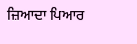ਜ਼ਿਆਦਾ ਪਿਆਰ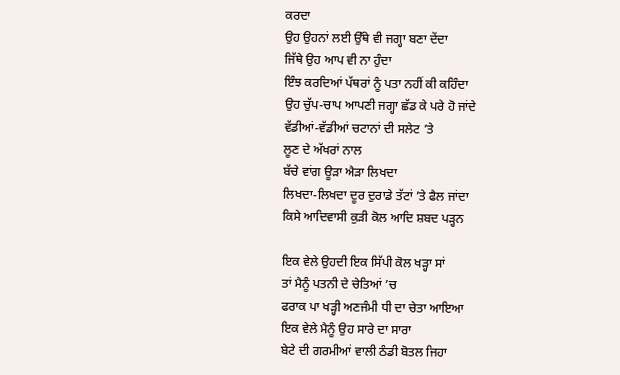ਕਰਦਾ
ਉਹ ਉਹਨਾਂ ਲਈ ਉੱਥੇ ਵੀ ਜਗ੍ਹਾ ਬਣਾ ਦੇਂਦਾ
ਜਿੱਥੇ ਉਹ ਆਪ ਵੀ ਨਾ ਹੁੰਦਾ
ਇੰਝ ਕਰਦਿਆਂ ਪੱਥਰਾਂ ਨੂੰ ਪਤਾ ਨਹੀਂ ਕੀ ਕਹਿੰਦਾ
ਉਹ ਚੁੱਪ-ਚਾਪ ਆਪਣੀ ਜਗ੍ਹਾ ਛੱਡ ਕੇ ਪਰੇ ਹੋ ਜਾਂਦੇ
ਵੱਡੀਆਂ-ਵੱਡੀਆਂ ਚਟਾਨਾਂ ਦੀ ਸਲੇਟ ’ਤੇ
ਲੂਣ ਦੇ ਅੱਖਰਾਂ ਨਾਲ
ਬੱਚੇ ਵਾਂਗ ਊੜਾ ਐੜਾ ਲਿਖਦਾ
ਲਿਖਦਾ-ਲਿਖਦਾ ਦੂਰ ਦੁਰਾਡੇ ਤੱਟਾਂ ’ਤੇ ਫੈਲ ਜਾਂਦਾ
ਕਿਸੇ ਆਦਿਵਾਸੀ ਕੁੜੀ ਕੋਲ ਆਦਿ ਸ਼ਬਦ ਪੜ੍ਹਨ

ਇਕ ਵੇਲੇ ਉਹਦੀ ਇਕ ਸਿੱਪੀ ਕੋਲ ਖੜ੍ਹਾ ਸਾਂ
ਤਾਂ ਮੈਨੂੰ ਪਤਨੀ ਦੇ ਚੇਤਿਆਂ ’ਚ
ਫਰਾਕ ਪਾ ਖੜ੍ਹੀ ਅਣਜੰਮੀ ਧੀ ਦਾ ਚੇਤਾ ਆਇਆ
ਇਕ ਵੇਲੇ ਮੈਨੂੰ ਉਹ ਸਾਰੇ ਦਾ ਸਾਰਾ
ਬੇਟੇ ਦੀ ਗਰਮੀਆਂ ਵਾਲੀ ਠੰਡੀ ਬੋਤਲ ਜਿਹਾ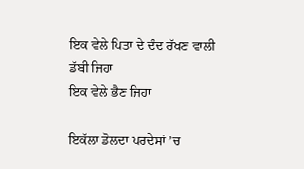ਇਕ ਵੇਲੇ ਪਿਤਾ ਦੇ ਦੰਦ ਰੱਖਣ ਵਾਲੀ ਡੱਬੀ ਜਿਹਾ
ਇਕ ਵੇਲੇ ਭੈਣ ਜਿਹਾ

ਇਕੱਲਾ ਡੋਲਦਾ ਪਰਦੇਸਾਂ ’ਚ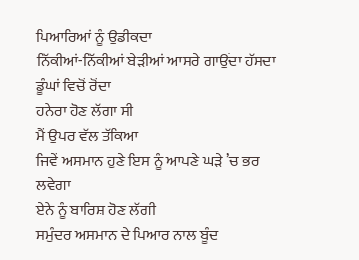ਪਿਆਰਿਆਂ ਨੂੰ ਉਡੀਕਦਾ
ਨਿੱਕੀਆਂ-ਨਿੱਕੀਆਂ ਬੇੜੀਆਂ ਆਸਰੇ ਗਾਉਂਦਾ ਹੱਸਦਾ
ਡੂੰਘਾਂ ਵਿਚੋਂ ਰੋਂਦਾ
ਹਨੇਰਾ ਹੋਣ ਲੱਗਾ ਸੀ
ਮੈਂ ਉਪਰ ਵੱਲ ਤੱਕਿਆ
ਜਿਵੇਂ ਅਸਮਾਨ ਹੁਣੇ ਇਸ ਨੂੰ ਆਪਣੇ ਘੜੇ ’ਚ ਭਰ ਲਵੇਗਾ
ਏਨੇ ਨੂੰ ਬਾਰਿਸ਼ ਹੋਣ ਲੱਗੀ
ਸਮੁੰਦਰ ਅਸਮਾਨ ਦੇ ਪਿਆਰ ਨਾਲ ਬੂੰਦ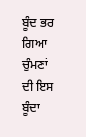ਬੂੰਦ ਭਰ ਗਿਆ
ਚੁੰਮਣਾਂ ਦੀ ਇਸ ਬੂੰਦਾ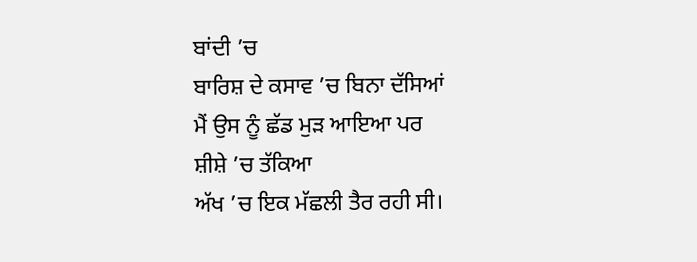ਬਾਂਦੀ ’ਚ
ਬਾਰਿਸ਼ ਦੇ ਕਸਾਵ ’ਚ ਬਿਨਾ ਦੱਸਿਆਂ
ਮੈਂ ਉਸ ਨੂੰ ਛੱਡ ਮੁੜ ਆਇਆ ਪਰ
ਸ਼ੀਸ਼ੇ ’ਚ ਤੱਕਿਆ
ਅੱਖ ’ਚ ਇਕ ਮੱਛਲੀ ਤੈਰ ਰਹੀ ਸੀ।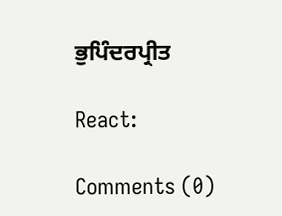ਭੁਪਿੰਦਰਪ੍ਰੀਤ

React:

Comments (0)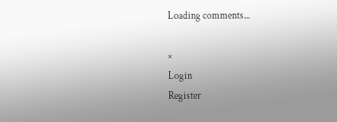Loading comments...

×
Login
Register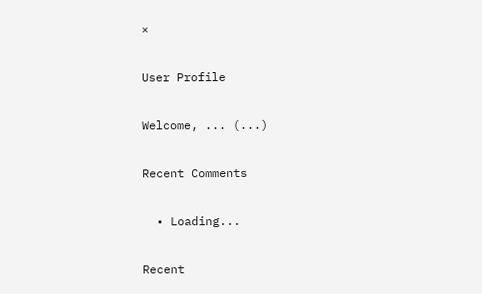×

User Profile

Welcome, ... (...)

Recent Comments

  • Loading...

Recent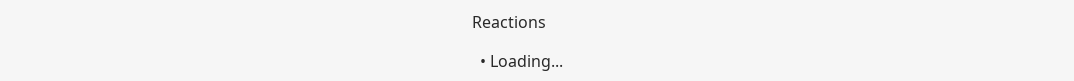Reactions

  • Loading...